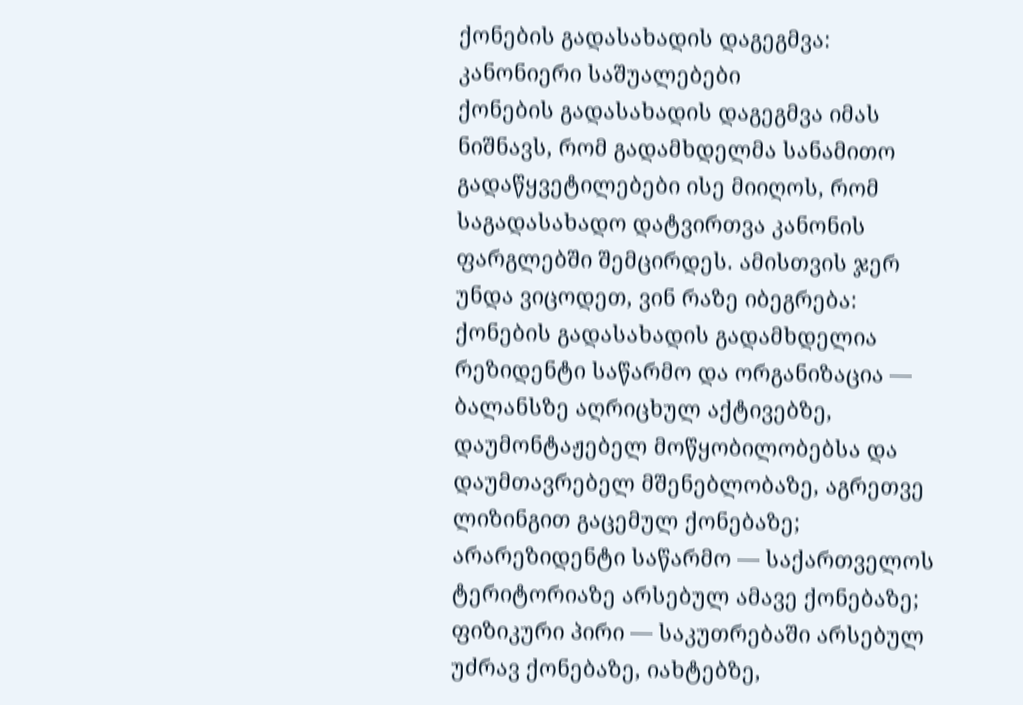ქონების გადასახადის დაგეგმვა: კანონიერი საშუალებები
ქონების გადასახადის დაგეგმვა იმას ნიშნავს, რომ გადამხდელმა სანამითო გადაწყვეტილებები ისე მიიღოს, რომ საგადასახადო დატვირთვა კანონის ფარგლებში შემცირდეს. ამისთვის ჯერ უნდა ვიცოდეთ, ვინ რაზე იბეგრება: ქონების გადასახადის გადამხდელია რეზიდენტი საწარმო და ორგანიზაცია — ბალანსზე აღრიცხულ აქტივებზე, დაუმონტაჟებელ მოწყობილობებსა და დაუმთავრებელ მშენებლობაზე, აგრეთვე ლიზინგით გაცემულ ქონებაზე; არარეზიდენტი საწარმო — საქართველოს ტერიტორიაზე არსებულ ამავე ქონებაზე; ფიზიკური პირი — საკუთრებაში არსებულ უძრავ ქონებაზე, იახტებზე,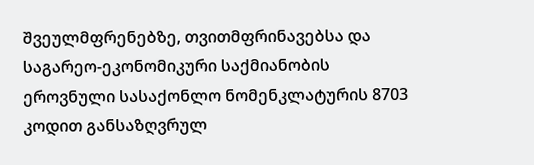შვეულმფრენებზე, თვითმფრინავებსა და საგარეო-ეკონომიკური საქმიანობის ეროვნული სასაქონლო ნომენკლატურის 8703 კოდით განსაზღვრულ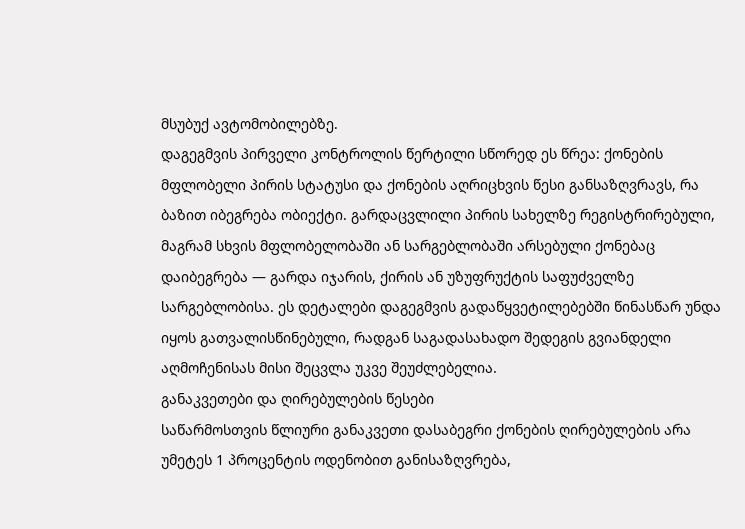მსუბუქ ავტომობილებზე.
დაგეგმვის პირველი კონტროლის წერტილი სწორედ ეს წრეა: ქონების მფლობელი პირის სტატუსი და ქონების აღრიცხვის წესი განსაზღვრავს, რა ბაზით იბეგრება ობიექტი. გარდაცვლილი პირის სახელზე რეგისტრირებული, მაგრამ სხვის მფლობელობაში ან სარგებლობაში არსებული ქონებაც დაიბეგრება — გარდა იჯარის, ქირის ან უზუფრუქტის საფუძველზე სარგებლობისა. ეს დეტალები დაგეგმვის გადაწყვეტილებებში წინასწარ უნდა იყოს გათვალისწინებული, რადგან საგადასახადო შედეგის გვიანდელი აღმოჩენისას მისი შეცვლა უკვე შეუძლებელია.
განაკვეთები და ღირებულების წესები
საწარმოსთვის წლიური განაკვეთი დასაბეგრი ქონების ღირებულების არა უმეტეს 1 პროცენტის ოდენობით განისაზღვრება,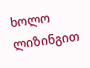ხოლო ლიზინგით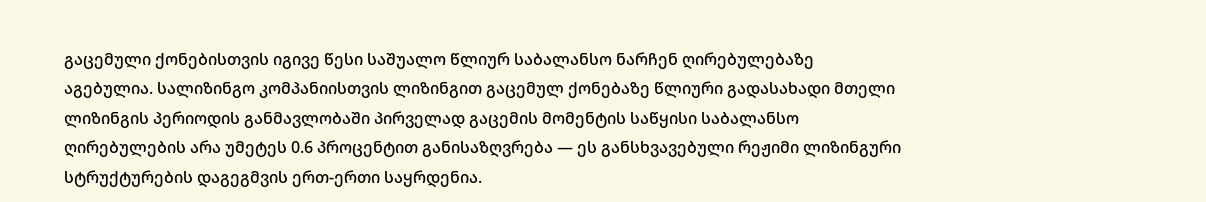გაცემული ქონებისთვის იგივე წესი საშუალო წლიურ საბალანსო ნარჩენ ღირებულებაზე აგებულია. სალიზინგო კომპანიისთვის ლიზინგით გაცემულ ქონებაზე წლიური გადასახადი მთელი ლიზინგის პერიოდის განმავლობაში პირველად გაცემის მომენტის საწყისი საბალანსო ღირებულების არა უმეტეს 0.6 პროცენტით განისაზღვრება — ეს განსხვავებული რეჟიმი ლიზინგური სტრუქტურების დაგეგმვის ერთ-ერთი საყრდენია.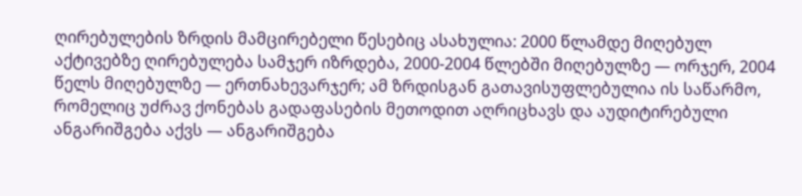ღირებულების ზრდის მამცირებელი წესებიც ასახულია: 2000 წლამდე მიღებულ აქტივებზე ღირებულება სამჯერ იზრდება, 2000-2004 წლებში მიღებულზე — ორჯერ, 2004 წელს მიღებულზე — ერთნახევარჯერ; ამ ზრდისგან გათავისუფლებულია ის საწარმო, რომელიც უძრავ ქონებას გადაფასების მეთოდით აღრიცხავს და აუდიტირებული ანგარიშგება აქვს — ანგარიშგება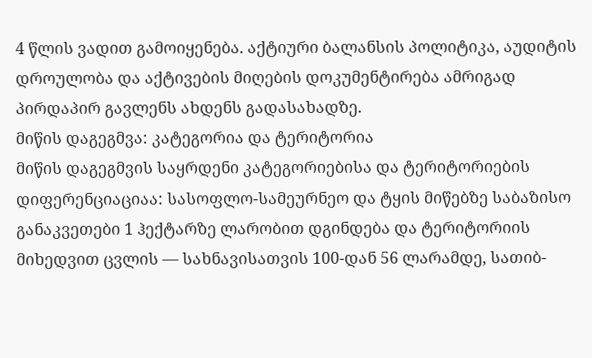4 წლის ვადით გამოიყენება. აქტიური ბალანსის პოლიტიკა, აუდიტის დროულობა და აქტივების მიღების დოკუმენტირება ამრიგად პირდაპირ გავლენს ახდენს გადასახადზე.
მიწის დაგეგმვა: კატეგორია და ტერიტორია
მიწის დაგეგმვის საყრდენი კატეგორიებისა და ტერიტორიების დიფერენციაციაა: სასოფლო-სამეურნეო და ტყის მიწებზე საბაზისო განაკვეთები 1 ჰექტარზე ლარობით დგინდება და ტერიტორიის მიხედვით ცვლის — სახნავისათვის 100-დან 56 ლარამდე, სათიბ-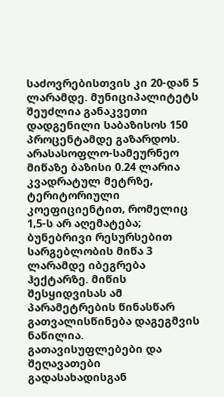საძოვრებისთვის კი 20-დან 5 ლარამდე. მუნიციპალიტეტს შეუძლია განაკვეთი დადგენილი საბაზისოს 150 პროცენტამდე გაზარდოს. არასასოფლო-სამეურნეო მიწაზე ბაზისი 0.24 ლარია კვადრატულ მეტრზე, ტერიტორიული კოეფიციენტით, რომელიც 1,5-ს არ აღემატება; ბუნებრივი რესურსებით სარგებლობის მიწა 3 ლარამდე იბეგრება ჰექტარზე. მიწის შესყიდვისას ამ პარამეტრების წინასწარ გათვალისწინება დაგეგმვის ნაწილია.
გათავისუფლებები და შეღავათები
გადასახადისგან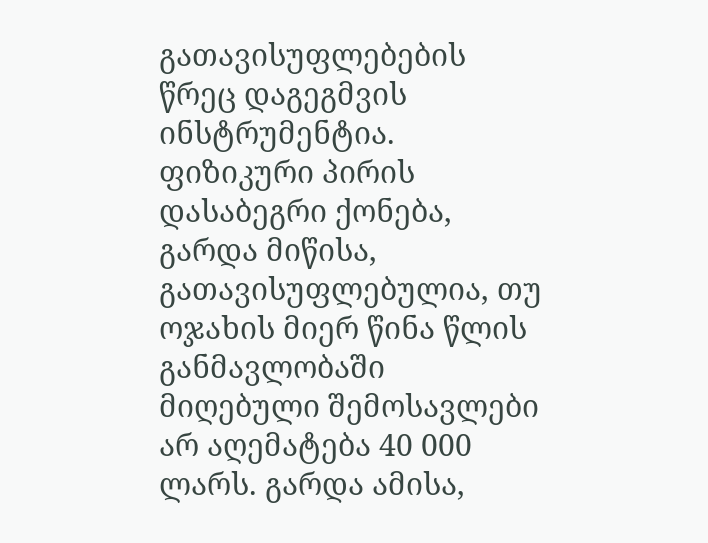გათავისუფლებების წრეც დაგეგმვის ინსტრუმენტია. ფიზიკური პირის დასაბეგრი ქონება, გარდა მიწისა, გათავისუფლებულია, თუ ოჯახის მიერ წინა წლის განმავლობაში მიღებული შემოსავლები არ აღემატება 40 000 ლარს. გარდა ამისა,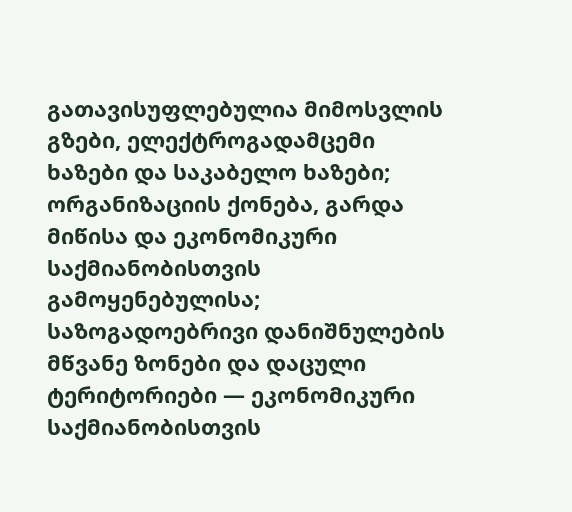გათავისუფლებულია მიმოსვლის გზები, ელექტროგადამცემი ხაზები და საკაბელო ხაზები; ორგანიზაციის ქონება, გარდა მიწისა და ეკონომიკური საქმიანობისთვის გამოყენებულისა; საზოგადოებრივი დანიშნულების მწვანე ზონები და დაცული ტერიტორიები — ეკონომიკური საქმიანობისთვის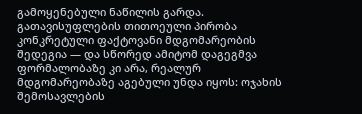გამოყენებული ნაწილის გარდა.
გათავისუფლების თითოეული პირობა კონკრეტული ფაქტოვანი მდგომარეობის შედეგია — და სწორედ ამიტომ დაგეგმვა ფორმალობაზე კი არა, რეალურ მდგომარეობაზე აგებული უნდა იყოს: ოჯახის შემოსავლების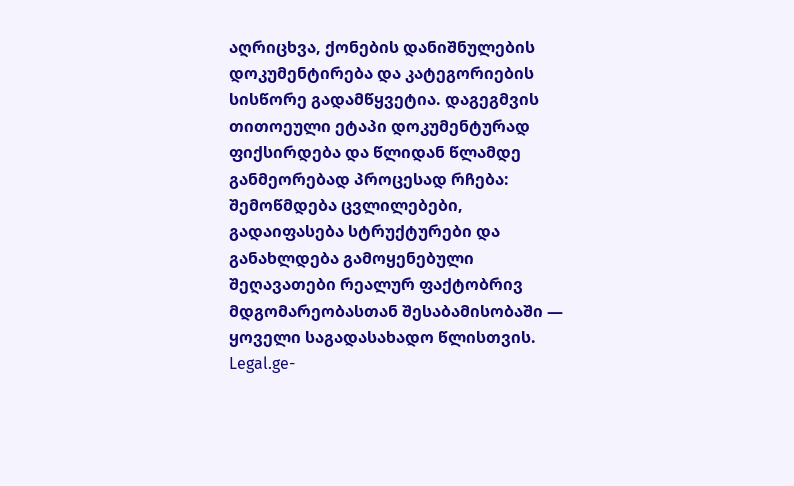აღრიცხვა, ქონების დანიშნულების დოკუმენტირება და კატეგორიების სისწორე გადამწყვეტია. დაგეგმვის თითოეული ეტაპი დოკუმენტურად ფიქსირდება და წლიდან წლამდე განმეორებად პროცესად რჩება: შემოწმდება ცვლილებები, გადაიფასება სტრუქტურები და განახლდება გამოყენებული შეღავათები რეალურ ფაქტობრივ მდგომარეობასთან შესაბამისობაში — ყოველი საგადასახადო წლისთვის. Legal.ge-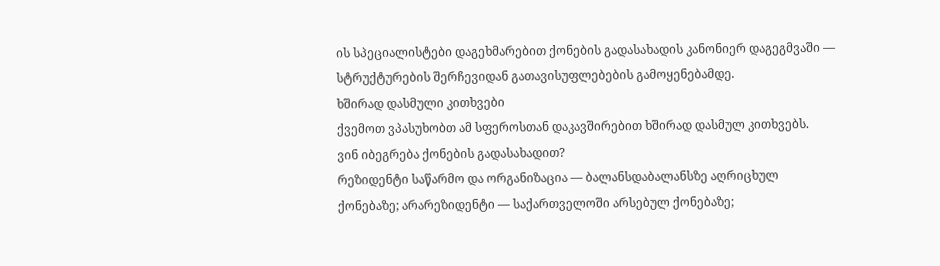ის სპეციალისტები დაგეხმარებით ქონების გადასახადის კანონიერ დაგეგმვაში — სტრუქტურების შერჩევიდან გათავისუფლებების გამოყენებამდე.
ხშირად დასმული კითხვები
ქვემოთ ვპასუხობთ ამ სფეროსთან დაკავშირებით ხშირად დასმულ კითხვებს.
ვინ იბეგრება ქონების გადასახადით?
რეზიდენტი საწარმო და ორგანიზაცია — ბალანსდაბალანსზე აღრიცხულ ქონებაზე; არარეზიდენტი — საქართველოში არსებულ ქონებაზე;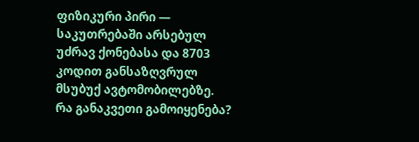ფიზიკური პირი — საკუთრებაში არსებულ უძრავ ქონებასა და 8703 კოდით განსაზღვრულ მსუბუქ ავტომობილებზე.
რა განაკვეთი გამოიყენება?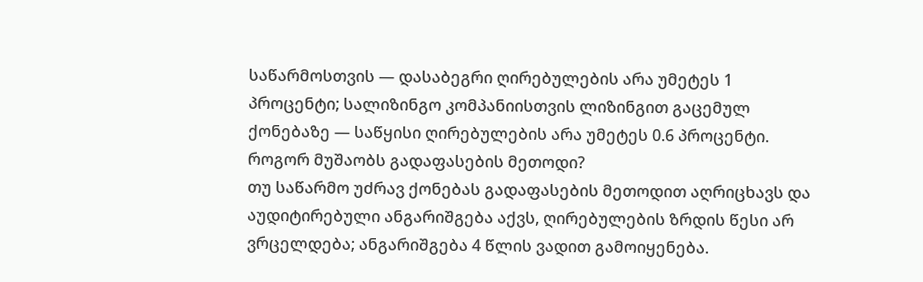საწარმოსთვის — დასაბეგრი ღირებულების არა უმეტეს 1 პროცენტი; სალიზინგო კომპანიისთვის ლიზინგით გაცემულ ქონებაზე — საწყისი ღირებულების არა უმეტეს 0.6 პროცენტი.
როგორ მუშაობს გადაფასების მეთოდი?
თუ საწარმო უძრავ ქონებას გადაფასების მეთოდით აღრიცხავს და აუდიტირებული ანგარიშგება აქვს, ღირებულების ზრდის წესი არ ვრცელდება; ანგარიშგება 4 წლის ვადით გამოიყენება.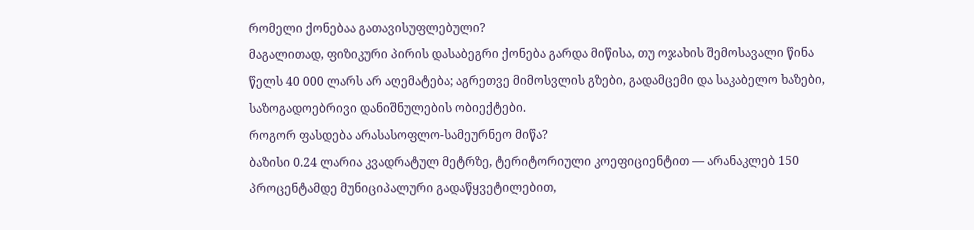რომელი ქონებაა გათავისუფლებული?
მაგალითად, ფიზიკური პირის დასაბეგრი ქონება გარდა მიწისა, თუ ოჯახის შემოსავალი წინა წელს 40 000 ლარს არ აღემატება; აგრეთვე მიმოსვლის გზები, გადამცემი და საკაბელო ხაზები, საზოგადოებრივი დანიშნულების ობიექტები.
როგორ ფასდება არასასოფლო-სამეურნეო მიწა?
ბაზისი 0.24 ლარია კვადრატულ მეტრზე, ტერიტორიული კოეფიციენტით — არანაკლებ 150 პროცენტამდე მუნიციპალური გადაწყვეტილებით,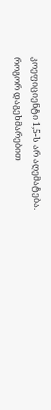კოეფიციენტი 1,5-ს არ აღემატება.
როგორ დაგეხმარებით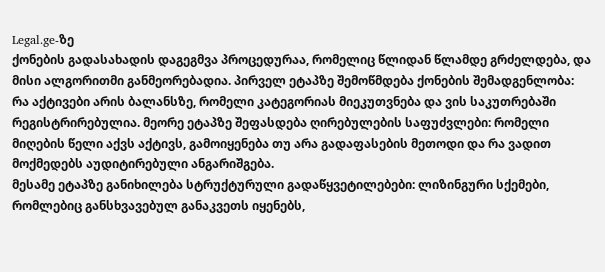Legal.ge-ზე
ქონების გადასახადის დაგეგმვა პროცედურაა, რომელიც წლიდან წლამდე გრძელდება, და მისი ალგორითმი განმეორებადია. პირველ ეტაპზე შემოწმდება ქონების შემადგენლობა: რა აქტივები არის ბალანსზე, რომელი კატეგორიას მიეკუთვნება და ვის საკუთრებაში რეგისტრირებულია. მეორე ეტაპზე შეფასდება ღირებულების საფუძვლები: რომელი მიღების წელი აქვს აქტივს, გამოიყენება თუ არა გადაფასების მეთოდი და რა ვადით მოქმედებს აუდიტირებული ანგარიშგება.
მესამე ეტაპზე განიხილება სტრუქტურული გადაწყვეტილებები: ლიზინგური სქემები, რომლებიც განსხვავებულ განაკვეთს იყენებს,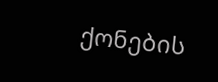ქონების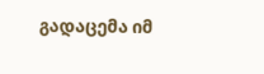გადაცემა იმ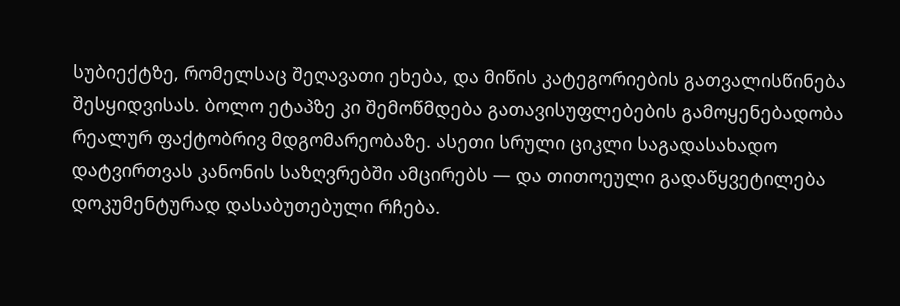სუბიექტზე, რომელსაც შეღავათი ეხება, და მიწის კატეგორიების გათვალისწინება შესყიდვისას. ბოლო ეტაპზე კი შემოწმდება გათავისუფლებების გამოყენებადობა რეალურ ფაქტობრივ მდგომარეობაზე. ასეთი სრული ციკლი საგადასახადო დატვირთვას კანონის საზღვრებში ამცირებს — და თითოეული გადაწყვეტილება დოკუმენტურად დასაბუთებული რჩება.